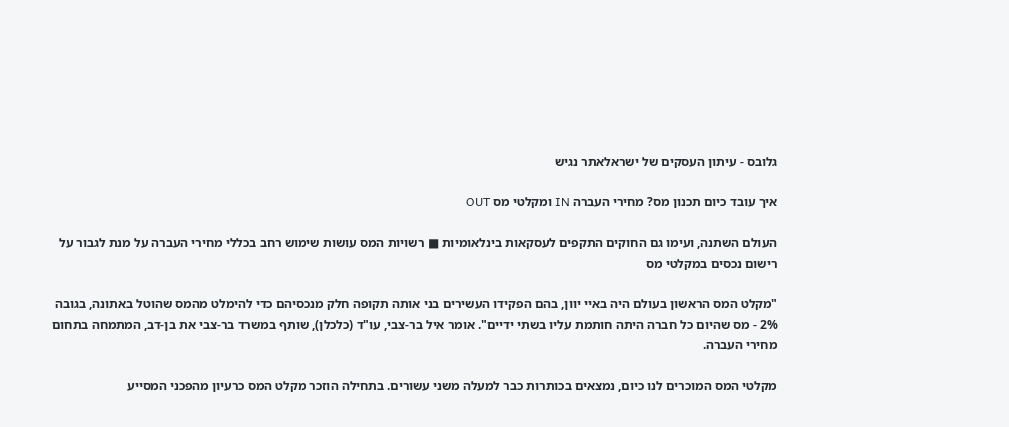גלובס - עיתון העסקים של ישראלאתר נגיש

איך עובד כיום תכנון מס? מחירי העברה IN ומקלטי מס OUT

העולם השתנה, ועימו גם החוקים התקפים לעסקאות בינלאומיות ■ רשויות המס עושות שימוש רחב בכללי מחירי העברה על מנת לגבור על רישום נכסים במקלטי מס

"מקלט המס הראשון בעולם היה באיי יוון, בהם הפקידו העשירים בני אותה תקופה חלק מנכסיהם כדי להימלט מהמס שהוטל באתונה, בגובה 2% - מס שהיום כל חברה היתה חותמת עליו בשתי ידיים". אומר איל בר-צבי, עו"ד (כלכלן), שותף במשרד בר-צבי את בן-דב, המתמחה בתחום מחירי העברה.

מקלטי המס המוכרים לנו כיום, נמצאים בכותרות כבר למעלה משני עשורים. בתחילה הוזכר מקלט המס כרעיון מהפכני המסייע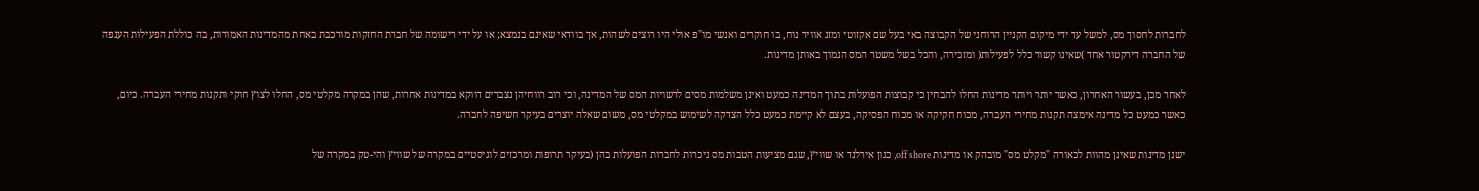לחברות לחסוך מס, למשל עד ידי מיקום הקניין הרוחני של הקבוצה באי בעל שם אקזוטי ומזג אוויר נוח, בו חוקרים ואנשי מו"פ אולי היו רוצים לשהות, אך בוודאי שאינם בנמצא; או על ידי רישומה של חברת החזקות מורכבת באחת מהמדינות האמורות, בה כוללת הפעילות הענפה של החברה דירקטור אחד )שאינו קשור כלל לפעילות( ומזכירה, והכל בשל משטר המס הנמוך באותן מדינות.

לאחר מכן, בעשור האחרון, כאשר יותר ויותר מדינות החלו להבחין כי קבוצות הפועלות בתוך המדינה כמעט ואינן משלמות מסים לרשויות המס של המדינה, וכי רוב רווחיהן נצברים דווקא במדינות אחרות, שהן במקרה מקלטי מס, החלו לצוץ חוקי ותקנות מחירי העברה. כיום, כאשר כמעט כל מדינה אימצה תקנות מחירי העברה, מכוח חקיקה או מכוח הפסיקה, בעצם לא קיימת כמעט כלל הצדקה לשימוש במקלטי מס, משום שאלה יוצרים בעיקר חשיפה לחברה.

ישנן מדינות שאינן מהוות לכאורה "מקלט מס" מובהק או מדינות off shore, כגון אירלנד או שוויץ, שגם מציעות הטבות מס ניכרות לחברות הפועלות בהן (בעיקר תרופות ומרכזים לוגיסטיים במקרה של שוויץ והי-טק במקרה של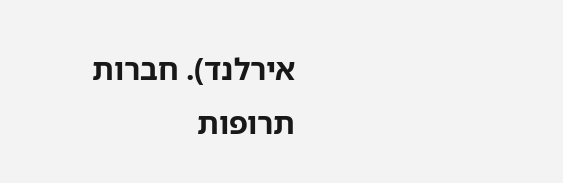אירלנד). חברות תרופות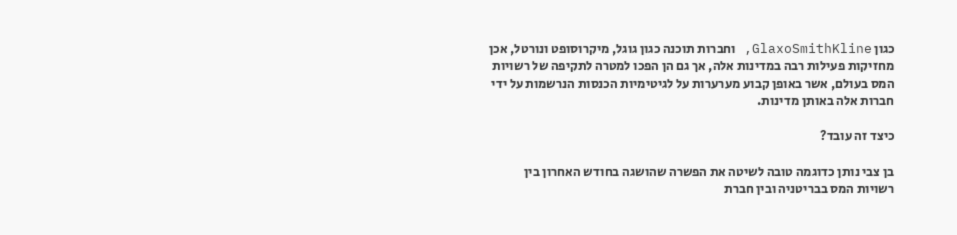כגון GlaxoSmithKline, וחברות תוכנה כגון גוגל, מיקרוסופט ונורטל, אכן מחזיקות פעילות רבה במדינות אלה, אך גם הן הפכו למטרה לתקיפה של רשויות המס בעולם, אשר באופן קבוע מערערות על לגיטימיות הכנסות הנרשמות על ידי חברות אלה באותן מדינות.

כיצד זה עובד?

בן צבי נותן כדוגמה טובה לשיטה את הפשרה שהושגה בחודש האחרון בין רשויות המס בבריטניה ובין חברת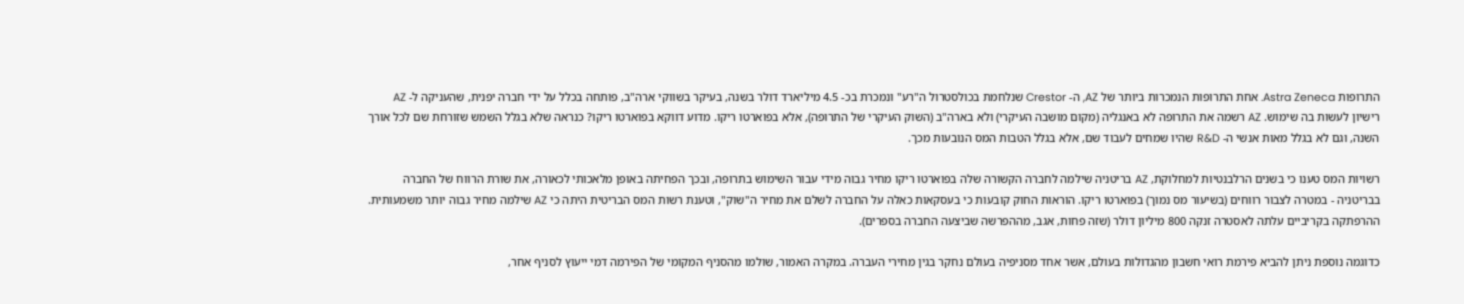התרופות Astra Zeneca. אחת התרופות הנמכרות ביותר של AZ, ה- Crestor שנלחמת בכולסטרול ה"רע" ונמכרת בכ- 4.5 מיליארד דולר בשנה, בעיקר בשווקי ארה"ב, פותחה בכלל על ידי חברה יפנית, שהעניקה ל- AZ רישיון לעשות בה שימוש. AZ רשמה את התרופה לא באנגליה (מקום מושבה העיקרי) ולא בארה"ב (השוק העיקרי של התרופה), אלא בפוארטו ריקו. מדוע דווקא בפוארטו ריקו? כנראה שלא בגלל השמש שזורחת שם לכל אורך השנה, וגם לא בגלל מאות אנשי ה- R&D שהיו שמחים לעבוד שם, אלא בגלל הטבות המס הנובעות מכך.

רשויות המס טענו כי בשנים הרלבנטיות למחלוקת, AZ בריטניה שילמה לחברה הקשורה שלה בפוארטו ריקו מחיר גבוה מידי עבור השימוש בתרופה, ובכך הפחיתה באופן מלאכותי לכאורה, את שורת הרווח של החברה בבריטניה - במטרה לצבור רווחים (בשיעור מס נמוך) בפוארטו ריקו. הוראות החוק קובעות כי בעסקאות כאלה על החברה לשלם את מחיר ה"שוק", וטענת רשות המס הבריטית היתה כי AZ שילמה מחיר גבוה יותר משמעותית. ההרפתקה בקריביים עלתה לאסטרה זנקה 800 מיליון דולר (שזה פחות, אגב, מההפרשה שביצעה החברה בספרים).

כדוגמה נוספת ניתן להביא פירמת רואי חשבון מהגדולות בעולם, אשר אחד מסניפיה בעולם נחקר בגין מחירי העברה. במקרה האמור, שולמו מהסניף המקומי של הפירמה דמי ייעוץ לסניף אחר,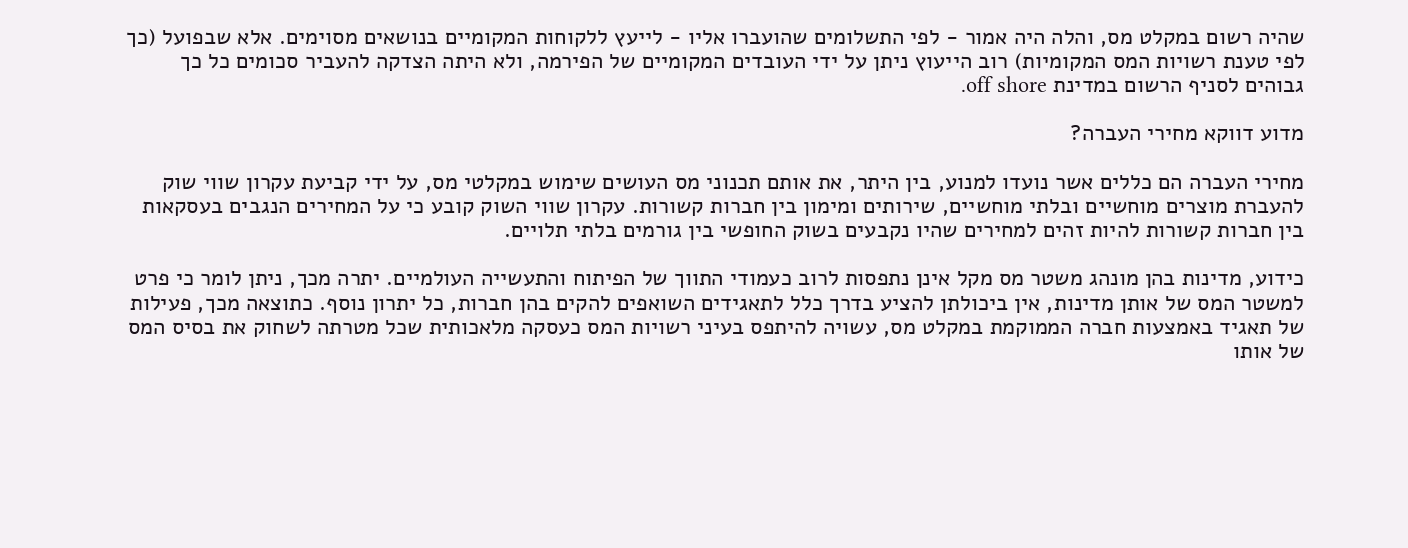שהיה רשום במקלט מס, והלה היה אמור - לפי התשלומים שהועברו אליו - לייעץ ללקוחות המקומיים בנושאים מסוימים. אלא שבפועל (כך לפי טענת רשויות המס המקומיות) רוב הייעוץ ניתן על ידי העובדים המקומיים של הפירמה, ולא היתה הצדקה להעביר סכומים כל כך גבוהים לסניף הרשום במדינת off shore.

מדוע דווקא מחירי העברה?

מחירי העברה הם כללים אשר נועדו למנוע, בין היתר, את אותם תכנוני מס העושים שימוש במקלטי מס, על ידי קביעת עקרון שווי שוק להעברת מוצרים מוחשיים ובלתי מוחשיים, שירותים ומימון בין חברות קשורות. עקרון שווי השוק קובע כי על המחירים הנגבים בעסקאות בין חברות קשורות להיות זהים למחירים שהיו נקבעים בשוק החופשי בין גורמים בלתי תלויים.

כידוע, מדינות בהן מונהג משטר מס מקל אינן נתפסות לרוב כעמודי התווך של הפיתוח והתעשייה העולמיים. יתרה מכך, ניתן לומר כי פרט למשטר המס של אותן מדינות, אין ביכולתן להציע בדרך כלל לתאגידים השואפים להקים בהן חברות, כל יתרון נוסף. כתוצאה מכך, פעילות של תאגיד באמצעות חברה הממוקמת במקלט מס, עשויה להיתפס בעיני רשויות המס כעסקה מלאכותית שכל מטרתה לשחוק את בסיס המס של אותו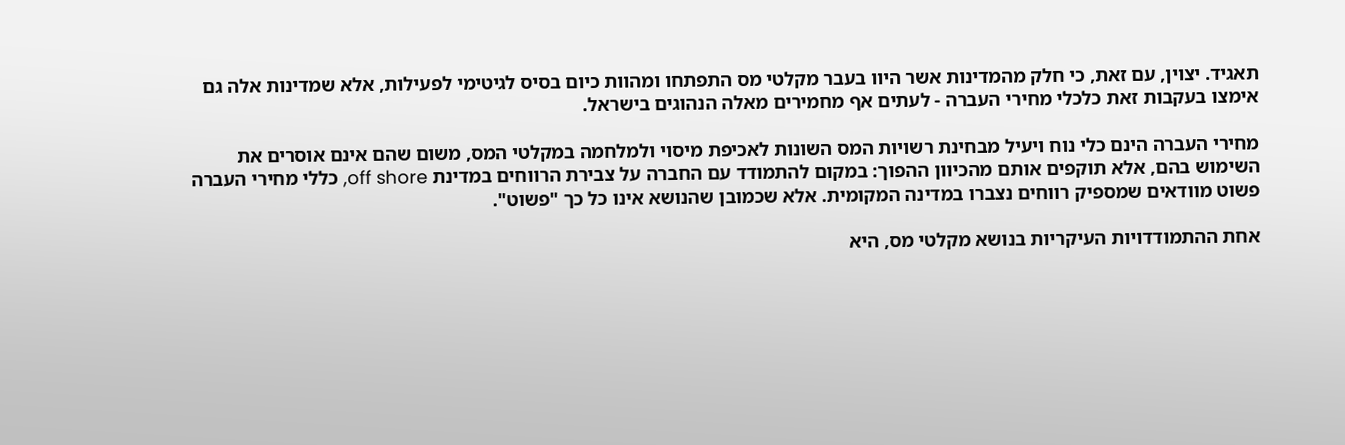תאגיד. יצוין, עם זאת, כי חלק מהמדינות אשר היוו בעבר מקלטי מס התפתחו ומהוות כיום בסיס לגיטימי לפעילות, אלא שמדינות אלה גם אימצו בעקבות זאת כלכלי מחירי העברה - לעתים אף מחמירים מאלה הנהוגים בישראל.

מחירי העברה הינם כלי נוח ויעיל מבחינת רשויות המס השונות לאכיפת מיסוי ולמלחמה במקלטי המס, משום שהם אינם אוסרים את השימוש בהם, אלא תוקפים אותם מהכיוון ההפוך: במקום להתמודד עם החברה על צבירת הרווחים במדינת off shore, כללי מחירי העברה פשוט מוודאים שמספיק רווחים נצברו במדינה המקומית. אלא שכמובן שהנושא אינו כל כך "פשוט".

אחת ההתמודדויות העיקריות בנושא מקלטי מס, היא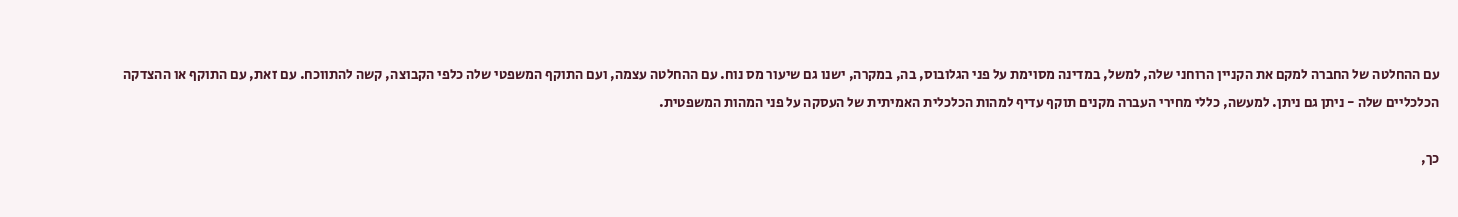עם ההחלטה של החברה למקם את הקניין הרוחני שלה, למשל, במדינה מסוימת על פני הגלובוס, בה, במקרה, ישנו גם שיעור מס נוח. עם ההחלטה עצמה, ועם התוקף המשפטי שלה כלפי הקבוצה, קשה להתווכח. עם זאת, עם התוקף או ההצדקה הכלכליים שלה - ניתן גם ניתן. למעשה, כללי מחירי העברה מקנים תוקף עדיף למהות הכלכלית האמיתית של העסקה על פני המהות המשפטית.

כך,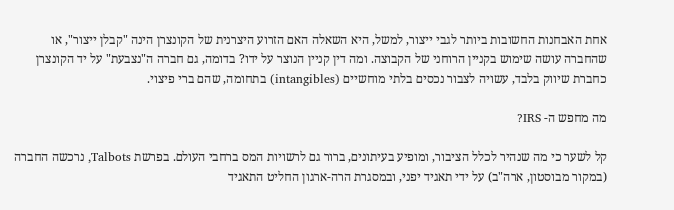אחת האבחנות החשובות ביותר לגבי ייצור, למשל, היא השאלה האם הזרוע היצרנית של הקונצרן הינה "קבלן ייצור", או שהחברה עושה שימוש בקניין הרוחני של הקבוצה. ומה דין קניין הנוצר על ידו? בדומה, גם חברה ה"נצבעת" על יד הקונצרן כחברת שיווק בלבד, עשויה לצבור נכסים בלתי מוחשיים (intangibles) בתחומה, שהם ברי פיצוי.

מה מחפש ה- IRS?

קל לשער כי מה שנהיר לכלל הציבור, ומופיע בעיתונים, ברור גם לרשויות המס ברחבי העולם. בפרשת Talbots, נרכשה החברה (במקור מבוסטון, ארה"ב) על ידי תאגיד יפני, ובמסגרת הרה-ארגון החליט התאגיד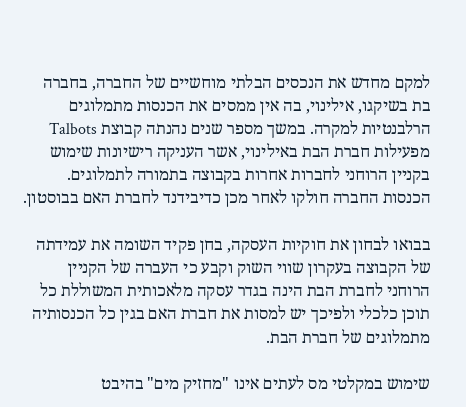למקם מחדש את הנכסים הבלתי מוחשיים של החברה, בחברה בת בשיקגו, אילינוי, בה אין ממסים את הכנסות מתמלוגים הרלבנטיות למקרה. במשך מספר שנים נהנתה קבוצת Talbots מפעילות חברת הבת באילינוי, אשר העניקה רישיונות שימוש בקניין הרוחני לחברות אחרות בקבוצה בתמורה לתמלוגים. הכנסות החברה חולקו לאחר מכן כדיבידנד לחברת האם בבוסטון.

בבואו לבחון את חוקיות העסקה, בחן פקיד השומה את עמידתה של הקבוצה בעקרון שווי השוק וקבע כי העברה של הקניין הרוחני לחברת הבת הינה בגדר עסקה מלאכותית המשוללת כל תוכן כלכלי ולפיכך יש למסות את חברת האם בגין כל הכנסותיה מתמלוגים של חברת הבת.

שימוש במקלטי מס לעתים אינו "מחזיק מים" בהיבט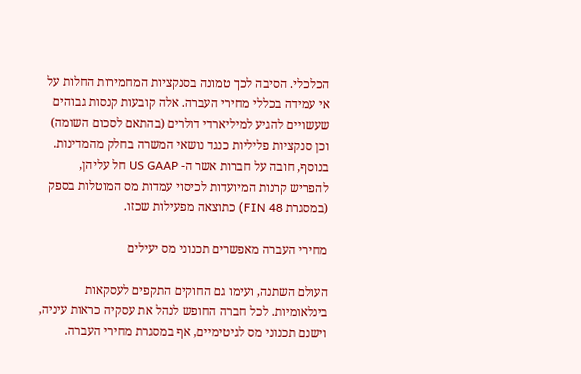הכלכלי. הסיבה לכך טמונה בסנקציות המחמירות החלות על אי עמידה בכללי מחירי העברה. אלה קובעות קנסות גבוהים שעשויים להגיע למיליארדי דולרים (בהתאם לסכום השומה) וכן סנקציות פליליות כנגד נושאי המשרה בחלק מהמדינות. בנוסף, חובה על חברות אשר ה- US GAAP חל עליהן, להפריש קרנות המיועדות לכיסוי עמדות מס המוטלות בספק (במסגרת FIN 48) כתוצאה מפעילות שכזו.

מחירי העברה מאפשרים תכנוני מס יעילים

העולם השתנה, ועימו גם החוקים התקפים לעסקאות בינלאומיות. לכל חברה החופש לנהל את עסקיה כראות עיניה, וישנם תכנוני מס לגיטימיים, אף במסגרת מחירי העברה.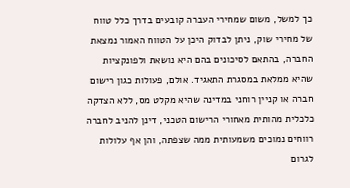כך למשל, משום שמחירי העברה קובעים בדרך כלל טווח של מחירי שוק, ניתן לבדוק היכן על הטווח האמור נמצאת החברה, בהתאם לסיכונים בהם היא נושאת ולפונקציות שהיא ממלאת במסגרת התאגיד. אולם, פעולות כגון רישום חברה או קניין רוחני במדינה שהיא מקלט מס, ללא הצדקה כלכלית מהותית מאחורי הרישום הטכני, דינן להניב לחברה רווחים נמוכים משמעותית ממה שצפתה, והן אף עלולות לגרום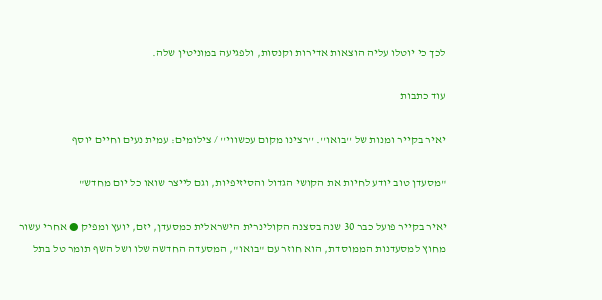לכך כי יוטלו עליה הוצאות אדירות וקנסות, ולפגיעה במוניטין שלה.

עוד כתבות

יאיר בקייר ומנות של ''בואו''. ''רצינו מקום עכשווי'' / צילומים: עמית נעים וחיים יוסף

"מסעדן טוב יודע לחיות את הקושי הגדול והסיזיפיות, וגם לייצר שואו כל יום מחדש"

יאיר בקייר פועל כבר 30 שנה בסצנה הקולינרית הישראלית כמסעדן, יזם, יועץ ומפיק ● אחרי עשור מחוץ למסעדנות הממוסדת, הוא חוזר עם "בואו", המסעדה החדשה שלו ושל השף תומר טל בתל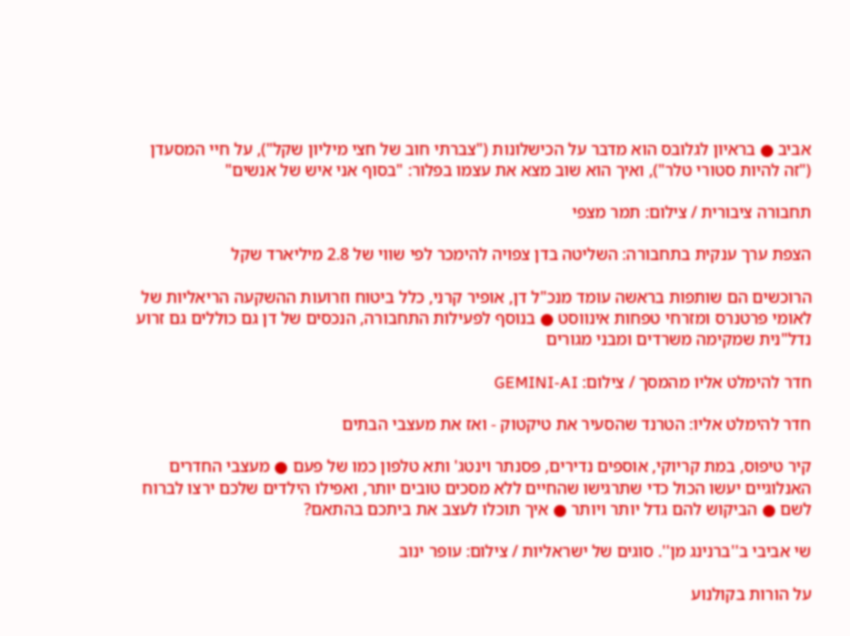אביב ● בראיון לגלובס הוא מדבר על הכישלונות ("צברתי חוב של חצי מיליון שקל"), על חיי המסעדן ("זה להיות סטורי טלר"), ואיך הוא שוב מצא את עצמו בפלור: "בסוף אני איש של אנשים"

תחבורה ציבורית / צילום: תמר מצפי

הצפת ערך ענקית בתחבורה: השליטה בדן צפויה להימכר לפי שווי של 2.8 מיליארד שקל

הרוכשים הם שותפות בראשה עומד מנכ"ל דן, אופיר קרני, כלל ביטוח וזרועות ההשקעה הריאליות של לאומי פרטנרס ומזרחי טפחות אינווסט ● בנוסף לפעילות התחבורה, הנכסים של דן גם כוללים גם זרוע נדל"נית שמקימה משרדים ומבני מגורים

חדר להימלט אליו מהמסך / צילום: GEMINI-AI

חדר להימלט אליו: הטרנד שהסעיר את טיקטוק - ואז את מעצבי הבתים

קיר טיפוס, במת קריוקי, אוספים נדירים, פסנתר וינטג' ותא טלפון כמו של פעם ● מעצבי החדרים האנלוגיים יעשו הכול כדי שתרגישו שהחיים ללא מסכים טובים יותר, ואפילו הילדים שלכם ירצו לברוח לשם ● הביקוש להם גדל יותר ויותר ● איך תוכלו לעצב את ביתכם בהתאם?

שי אביבי ב''ברנינג מן''. סוגים של ישראליות / צילום: עופר ינוב

על הורות בקולנוע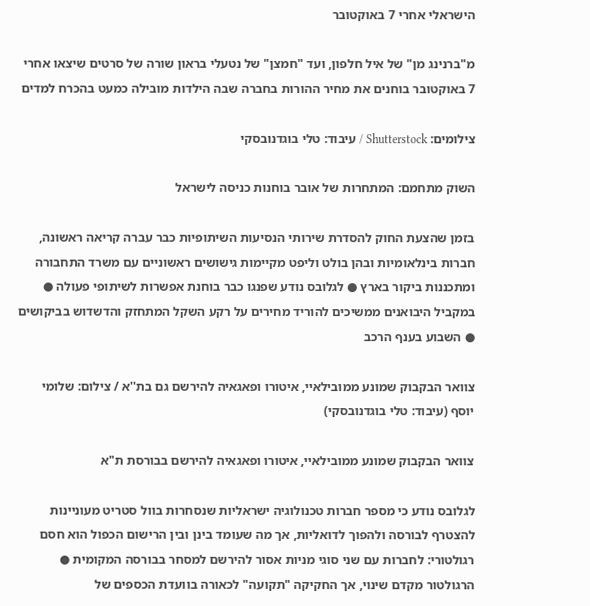הישראלי אחרי 7 באוקטובר

מ"ברנינג מן" של איל חלפון, ועד "חמצן" של נטעלי בראון שורה של סרטים שיצאו אחרי 7 באוקטובר בוחנים את מחיר ההורות בחברה שבה הילדות מובילה כמעט בהכרח למדים

צילומים: Shutterstock / עיבוד: טלי בוגדנובסקי

השוק מתחמם: המתחרות של אובר בוחנות כניסה לישראל

בזמן שהצעת החוק להסדרת שירותי הנסיעות השיתופיות כבר עברה קריאה ראשונה, חברות בינלאומיות ובהן בולט וליפט מקיימות גישושים ראשוניים עם משרד התחבורה ומתכננות ביקור בארץ ● לגלובס נודע שפנגו כבר בוחנת אפשרות לשיתופי פעולה ● במקביל היבואנים ממשיכים להוריד מחירים על רקע השקל המתחזק והדשדוש בביקושים ● השבוע בענף הרכב

צוואר הבקבוק שמונע ממובילאיי, איטורו ופאגאיה להירשם גם בת''א / צילום: שלומי יוסף (עיבוד: טלי בוגדנובסקי)

צוואר הבקבוק שמונע ממובילאיי, איטורו ופאגאיה להירשם בבורסת ת"א

לגלובס נודע כי מספר חברות טכנולוגיה ישראליות שנסחרות בוול סטריט מעוניינות להצטרף לבורסה ולהפוך לדואליות, אך מה שעומד בינן ובין הרישום הכפול הוא חסם רגולטורי: לחברות עם שני סוגי מניות אסור להירשם למסחר בבורסה המקומית ● הרגולטור מקדם שינוי, אך החקיקה "תקועה" לכאורה בוועדת הכספים של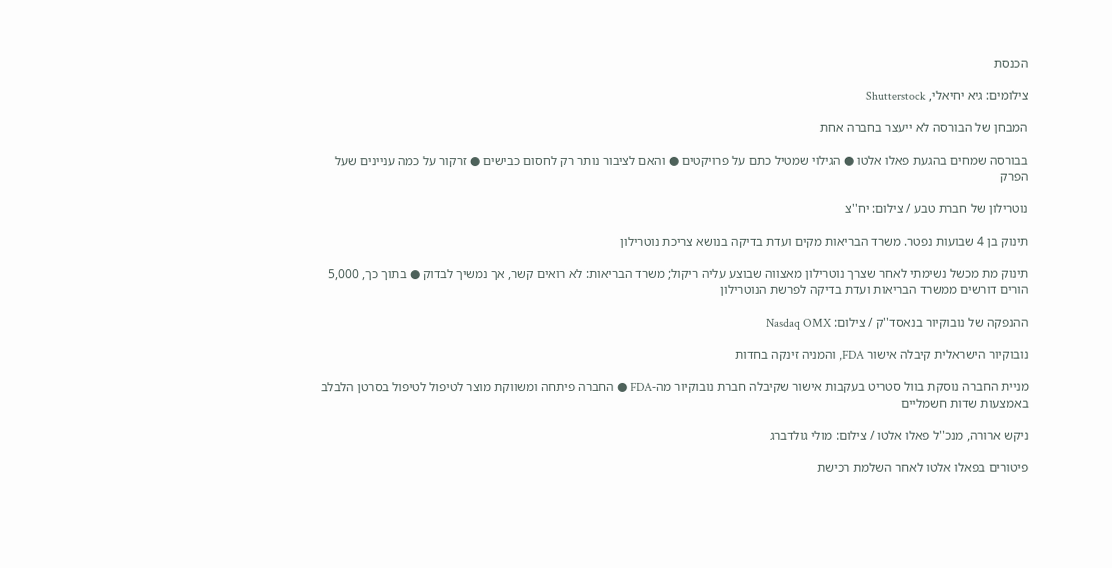הכנסת

צילומים: גיא יחיאלי, Shutterstock

המבחן של הבורסה לא ייעצר בחברה אחת

בבורסה שמחים בהגעת פאלו אלטו ● הגילוי שמטיל כתם על פרויקטים ● והאם לציבור נותר רק לחסום כבישים ● זרקור על כמה עניינים שעל הפרק

נוטרילון של חברת טבע / צילום: יח''צ

תינוק בן 4 שבועות נפטר. משרד הבריאות מקים ועדת בדיקה בנושא צריכת נוטרילון

תינוק מת מכשל נשימתי לאחר שצרך נוטרילון מאצווה שבוצע עליה ריקול; משרד הבריאות: לא רואים קשר, אך נמשיך לבדוק ● בתוך כך, 5,000 הורים דורשים ממשרד הבריאות ועדת בדיקה לפרשת הנוטרילון

ההנפקה של נובוקיור בנאסד''ק / צילום: Nasdaq OMX

נובוקיור הישראלית קיבלה אישור FDA, והמניה זינקה בחדות

מניית החברה נוסקת בוול סטריט בעקבות אישור שקיבלה חברת נובוקיור מה-FDA ● החברה פיתחה ומשווקת מוצר לטיפול לטיפול בסרטן הלבלב באמצעות שדות חשמליים

ניקש ארורה, מנכ''ל פאלו אלטו / צילום: מולי גולדברג

פיטורים בפאלו אלטו לאחר השלמת רכישת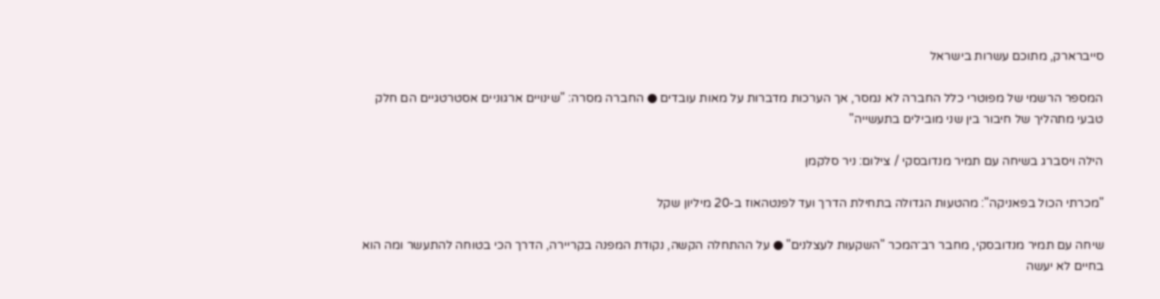סייברארק, מתוכם עשרות בישראל

המספר הרשמי של מפוטרי כלל החברה לא נמסר, אך הערכות מדברות על מאות עובדים ● החברה מסרה: "שינויים ארגוניים אסטרטגיים הם חלק טבעי מתהליך של חיבור בין שני מובילים בתעשייה"

הילה ויסברג בשיחה עם תמיר מנדובסקי / צילום: ניר סלקמן

"מכרתי הכול בפאניקה": מהטעות הגדולה בתחילת הדרך ועד לפנטהאוז ב-20 מיליון שקל

שיחה עם תמיר מנדובסקי, מחבר רב־המכר "השקעות לעצלנים" ● על ההתחלה הקשה, נקודת המפנה בקריירה, הדרך הכי בטוחה להתעשר ומה הוא בחיים לא יעשה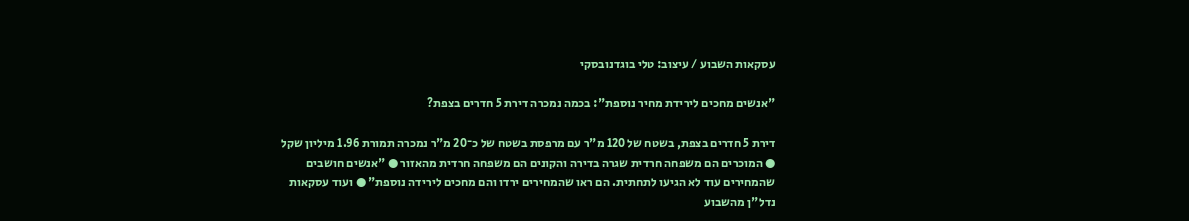עסקאות השבוע / עיצוב: טלי בוגדנובסקי

"אנשים מחכים לירידת מחיר נוספת": בכמה נמכרה דירת 5 חדרים בצפת?

דירת 5 חדרים בצפת, בשטח של 120 מ"ר עם מרפסת בשטח של כ־20 מ"ר נמכרה תמורת 1.96 מיליון שקל ● המוכרים הם משפחה חרדית שגרה בדירה והקונים הם משפחה חרדית מהאזור ● "אנשים חושבים שהמחירים עוד לא הגיעו לתחתית. הם ראו שהמחירים ירדו והם מחכים לירידה נוספת" ● ועוד עסקאות נדל"ן מהשבוע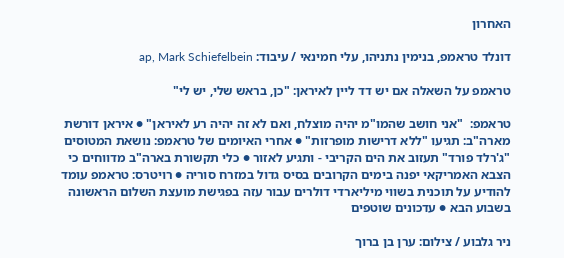האחרון

דונלד טראמפ, בנימין נתניהו, עלי חמינאי / עיבוד: ap, Mark Schiefelbein

טראמפ על השאלה אם יש דד ליין לאיראן: "כן, בראש שלי, יש לי"

טראמפ:  "אני חושב שהמו"מ יהיה מוצלח, ואם לא זה יהיה רע לאיראן" ● איראן דורשת מארה"ב: תגיעו "ללא דרישות מופרזות" ● אחרי האיומים של טראמפ: נושאת המטוסים "ג'רלד פורד" תעזוב את הים הקריבי - ותגיע לאזור ● כלי תקשורת בארה"ב מדווחים כי הצבא האמריקאי יפנה בימים הקרובים בסיס גדול במזרח סוריה ● רויטרס: טראמפ עומד להודיע על תוכנית בשווי מיליארדי דולרים עבור עזה בפגישת מועצת השלום הראשונה בשבוע הבא ● עדכונים שוטפים

ניר גלבוע / צילום: ערן בן ברוך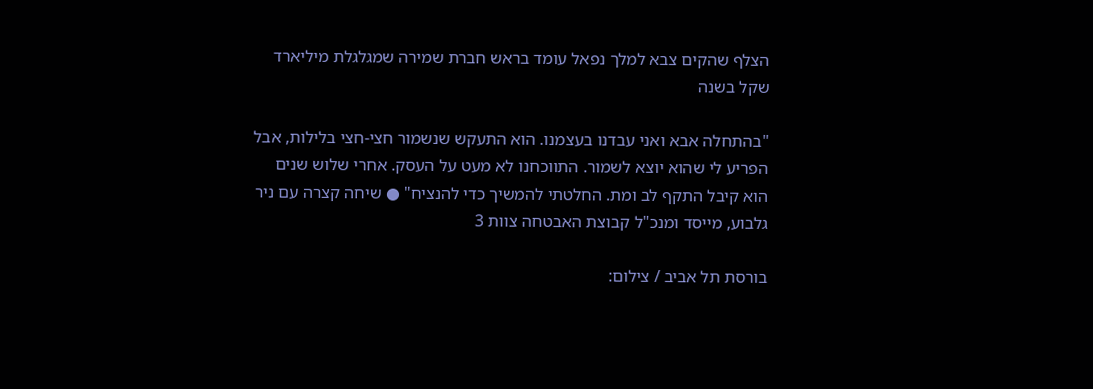הצלף שהקים צבא למלך נפאל עומד בראש חברת שמירה שמגלגלת מיליארד שקל בשנה

"בהתחלה אבא ואני עבדנו בעצמנו. הוא התעקש שנשמור חצי-חצי בלילות, אבל הפריע לי שהוא יוצא לשמור. התווכחנו לא מעט על העסק. אחרי שלוש שנים הוא קיבל התקף לב ומת. החלטתי להמשיך כדי להנציח" ● שיחה קצרה עם ניר גלבוע, מייסד ומנכ"ל קבוצת האבטחה צוות 3

בורסת תל אביב / צילום: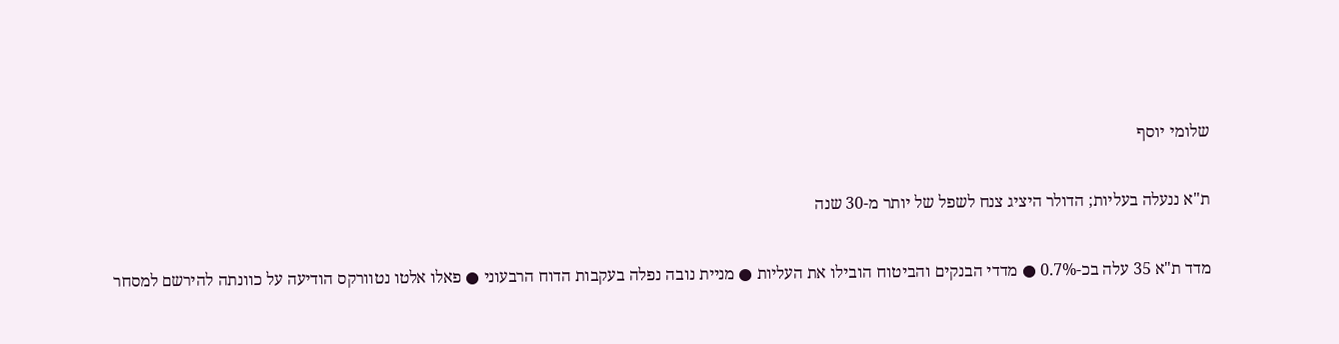שלומי יוסף

ת"א ננעלה בעליות; הדולר היציג צנח לשפל של יותר מ-30 שנה

מדד ת"א 35 עלה בכ-0.7% ● מדדי הבנקים והביטוח הובילו את העליות ● מניית נובה נפלה בעקבות הדוח הרבעוני ● פאלו אלטו נטוורקס הודיעה על כוונתה להירשם למסחר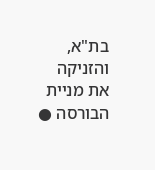בת"א, והזניקה את מניית הבורסה ●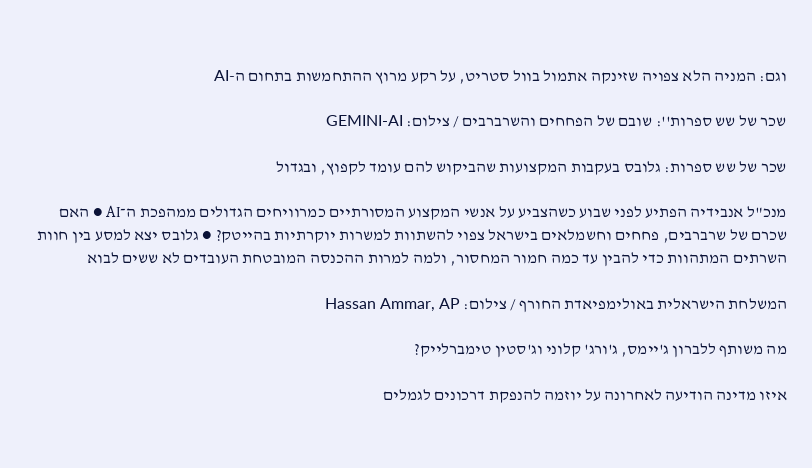וגם: המניה הלא צפויה שזינקה אתמול בוול סטריט, על רקע מרוץ ההתחמשות בתחום ה-AI

שכר של שש ספרות'': שובם של הפחחים והשרברבים / צילום: GEMINI-AI

שכר של שש ספרות: גלובס בעקבות המקצועות שהביקוש להם עומד לקפוץ, ובגדול

מנכ"ל אנבידיה הפתיע לפני שבוע כשהצביע על אנשי המקצוע המסורתיים כמרוויחים הגדולים ממהפכת ה־AI ● האם שכרם של שרברבים, פחחים וחשמלאים בישראל צפוי להשתוות למשרות יוקרתיות בהייטק? ● גלובס יצא למסע בין חוות השרתים המתהוות כדי להבין עד כמה חמור המחסור, ולמה למרות ההכנסה המובטחת העובדים לא ששים לבוא

המשלחת הישראלית באולימפיאדת החורף / צילום: Hassan Ammar, AP

מה משותף ללברון ג'יימס, ג'ורג' קלוני וג'סטין טימברלייק?

איזו מדינה הודיעה לאחרונה על יוזמה להנפקת דרכונים לגמלים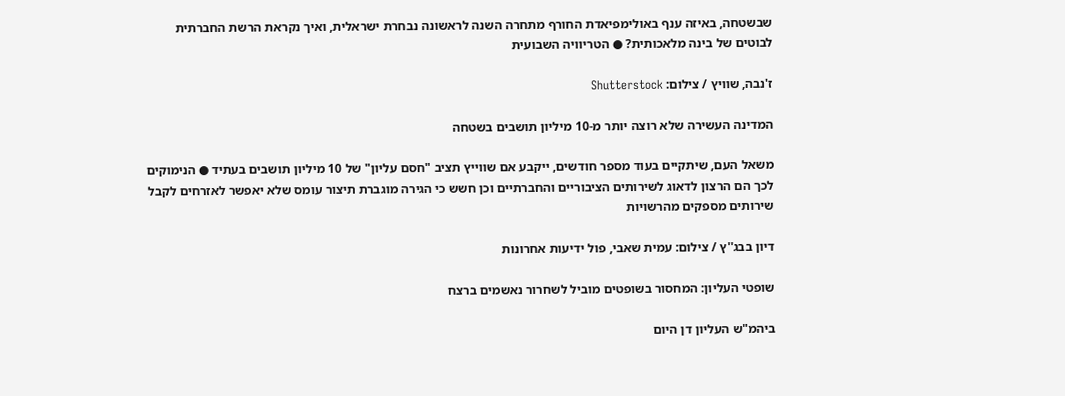שבשטחה, באיזה ענף באולימפיאדת החורף מתחרה השנה לראשונה נבחרת ישראלית, ואיך נקראת הרשת החברתית לבוטים של בינה מלאכותית? ● הטריוויה השבועית

ז'נבה, שוויץ / צילום: Shutterstock

המדינה העשירה שלא רוצה יותר מ-10 מיליון תושבים בשטחה

משאל העם, שיתקיים בעוד מספר חודשים, ייקבע אם שווייץ תציב "חסם עליון" של 10 מיליון תושבים בעתיד ● הנימוקים לכך הם הרצון לדאוג לשירותים הציבוריים והחברתיים וכן חשש כי הגירה מוגברת תיצור עומס שלא יאפשר לאזרחים לקבל שירותים מספקים מהרשויות

דיון בבג''ץ / צילום: עמית שאבי, פול ידיעות אחרונות

שופטי העליון: המחסור בשופטים מוביל לשחרור נאשמים ברצח

ביהמ"ש העליון דן היום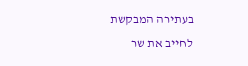בעתירה המבקשת לחייב את שר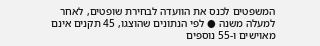המשפטים לכנס את הוועדה לבחירת שופטים, לאחר למעלה משנה ● לפי הנתונים שהוצגו, 45 תקנים אינם מאוישים ו-55 נוספים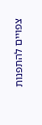צפויים להתפנות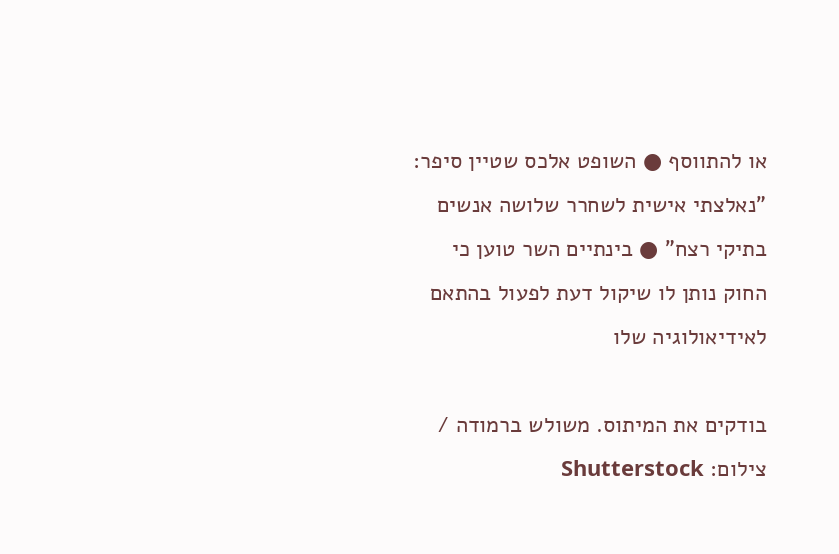או להתווסף ● השופט אלכס שטיין סיפר: "נאלצתי אישית לשחרר שלושה אנשים בתיקי רצח" ● בינתיים השר טוען כי החוק נותן לו שיקול דעת לפעול בהתאם לאידיאולוגיה שלו

בודקים את המיתוס. משולש ברמודה / צילום: Shutterstock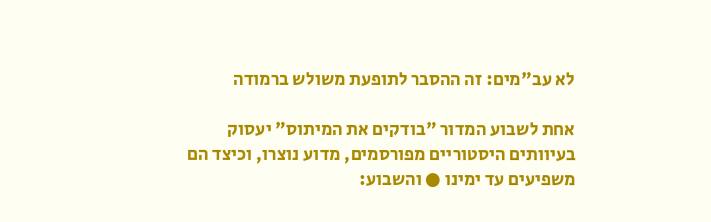לא עב"מים: זה ההסבר לתופעת משולש ברמודה

אחת לשבוע המדור "בודקים את המיתוס" יעסוק בעיוותים היסטוריים מפורסמים, מדוע נוצרו, וכיצד הם משפיעים עד ימינו ● והשבוע: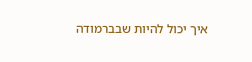איך יכול להיות שבברמודה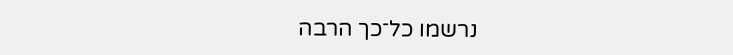נרשמו כל־כך הרבה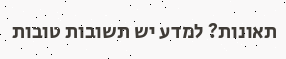תאונות? למדע יש תשובות טובות